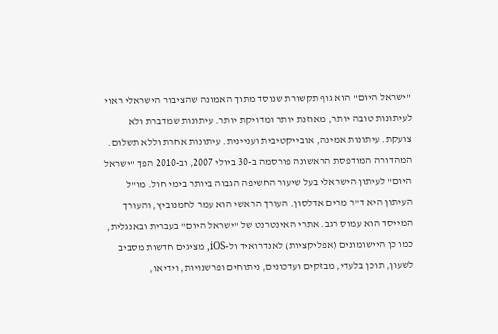"ישראל היום" הוא גוף תקשורת שנוסד מתוך האמונה שהציבור הישראלי ראוי לעיתונות טובה יותר, מאוזנת יותר ומדויקת יותר. עיתונות שמדברת ולא צועקת. עיתונות אמינה, אובייקטיבית ועניינית. עיתונות אחרת וללא תשלום. המהדורה המודפסת הראשונה פורסמה ב-30 ביולי 2007, וב-2010 הפך "ישראל היום" לעיתון הישראלי בעל שיעור החשיפה הגבוה ביותר בימי חול. מו"ל העיתון היא ד"ר מרים אדלסון. העורך הראשי הוא עמר לחמנוביץ, והעורך המייסד הוא עמוס רגב. אתרי האינטרנט של "ישראל היום" בעברית ובאנגלית, כמו כן היישומונים (אפליקציות) לאנדרואיד ול-iOS, מציגים חדשות מסביב לשעון, תוכן בלעדי, מבזקים ועדכונים, ניתוחים ופרשנויות, וידיאו,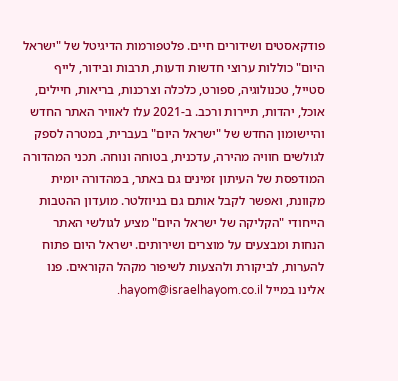פודקאסטים ושידורים חיים. פלטפורמות הדיגיטל של "ישראל היום" כוללות ערוצי חדשות ודעות, תרבות ובידור, לייף סטייל, טכנולוגיה, ספורט, כלכלה וצרכנות, בריאות, חיילים, אוכל, יהדות, תיירות ורכב. ב-2021 עלו לאוויר האתר החדש והיישומון החדש של "ישראל היום" בעברית, במטרה לספק לגולשים חוויה מהירה, עדכנית, בטוחה ונוחה. תכני המהדורה המודפסת של העיתון זמינים גם באתר, במהדורה יומית מקוונת, ואפשר לקבל אותם גם בניוזלטר. מועדון ההטבות הייחודי "הקליקה של ישראל היום" מציע לגולשי האתר הנחות ומבצעים על מוצרים ושירותים. ישראל היום פתוח להערות, לביקורת ולהצעות לשיפור מקהל הקוראים. פנו אלינו במייל hayom@israelhayom.co.il.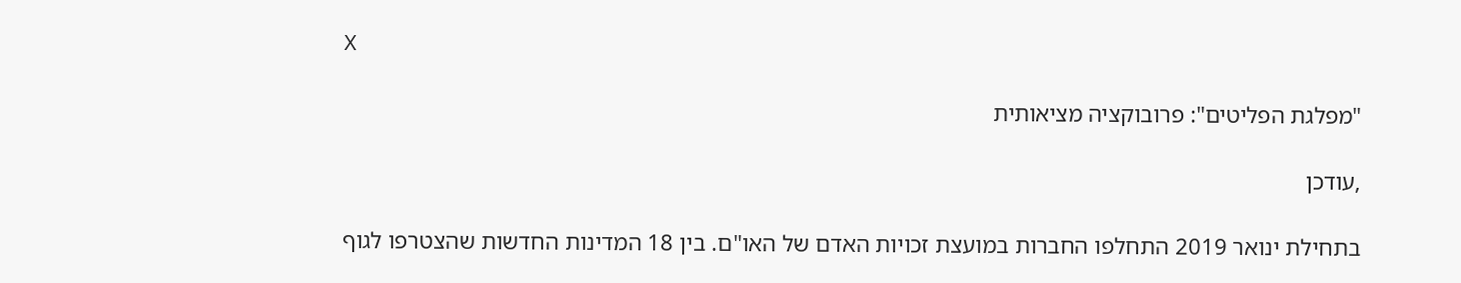X

"מפלגת הפליטים": פרובוקציה מציאותית

,עודכן

בתחילת ינואר 2019 התחלפו החברות במועצת זכויות האדם של האו"ם. בין 18 המדינות החדשות שהצטרפו לגוף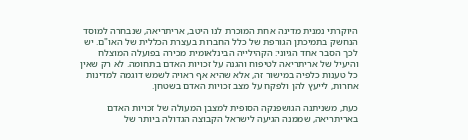היוקרתי נמנית מדינה אחת המוכרת לנו היטב, אריתריאה, שנבחרה למוסד הנחשק בתמיכתן הגורפת של כלל החברות בעצרת הכללית של האו"ם. יש לכך הסבר אחד הגיוני: הקהילייה הבינלאומית מכירה בפועלה המוצלח והיעיל של אריתריאה לטיפוח והגנה על זכויות האדם בתחומה. לא רק שאין כל טענות כלפיה במישור זה, אלא שהיא אף ראויה לשמש דוגמה למדינות אחרות, לייעץ להן ולפקח על מצב זכויות האדם בשטחן.

כעת, משניתנה הגושפנקה הסופית למצבן המעולה של זכויות האדם באריתריאה, שממנה הגיעה לישראל הקבוצה הגדולה ביותר של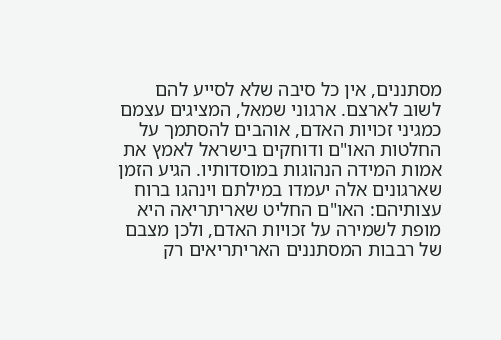מסתננים, אין כל סיבה שלא לסייע להם לשוב לארצם. ארגוני שמאל, המציגים עצמם כמגיני זכויות האדם, אוהבים להסתמך על החלטות האו"ם ודוחקים בישראל לאמץ את אמות המידה הנהוגות במוסדותיו. הגיע הזמן שארגונים אלה יעמדו במילתם וינהגו ברוח עצותיהם: האו"ם החליט שאריתריאה היא מופת לשמירה על זכויות האדם, ולכן מצבם של רבבות המסתננים האריתריאים רק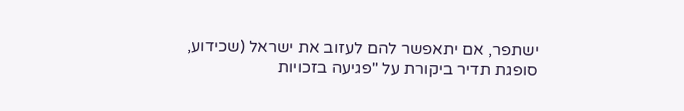ישתפר, אם יתאפשר להם לעזוב את ישראל (שכידוע, סופגת תדיר ביקורת על "פגיעה בזכויות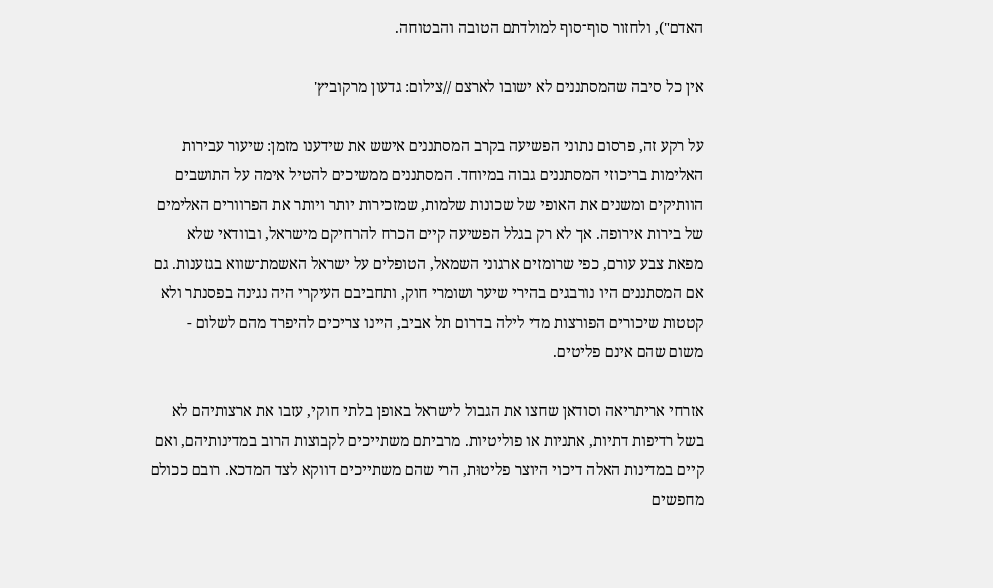האדם"), ולחזור סוף־סוף למולדתם הטובה והבטוחה.

אין כל סיבה שהמסתננים לא ישובו לארצם //צילום: גדעון מרקוביץ'

על רקע זה, פרסום נתוני הפשיעה בקרב המסתננים אישש את שידענו מזמן: שיעור עבירות האלימות בריכוזי המסתננים גבוה במיוחד. המסתננים ממשיכים להטיל אימה על התושבים הוותיקים ומשנים את האופי של שכונות שלמות, שמזכירות יותר ויותר את הפרוורים האלימים של בירות אירופה. אך לא רק בגלל הפשיעה קיים הכרח להרחיקם מישראל, ובוודאי שלא מפאת צבע עורם, כפי שרומזים ארגוני השמאל, הטופלים על ישראל האשמת־שווא בגזענות. גם אם המסתננים היו נורבגים בהירי שיער ושומרי חוק, ותחביבם העיקרי היה נגינה בפסנתר ולא קטטות שיכורים הפורצות מדי לילה בדרום תל אביב, היינו צריכים להיפרד מהם לשלום - משום שהם אינם פליטים.

אזרחי אריתריאה וסודאן שחצו את הגבול לישראל באופן בלתי חוקי, עזבו את ארצותיהם לא בשל רדיפות דתיות, אתניות או פוליטיות. מרביתם משתייכים לקבוצות הרוב במדינותיהם, ואם קיים במדינות האלה דיכוי היוצר פליטוּת, הרי שהם משתייכים דווקא לצד המדכא. רובם ככולם מחפשים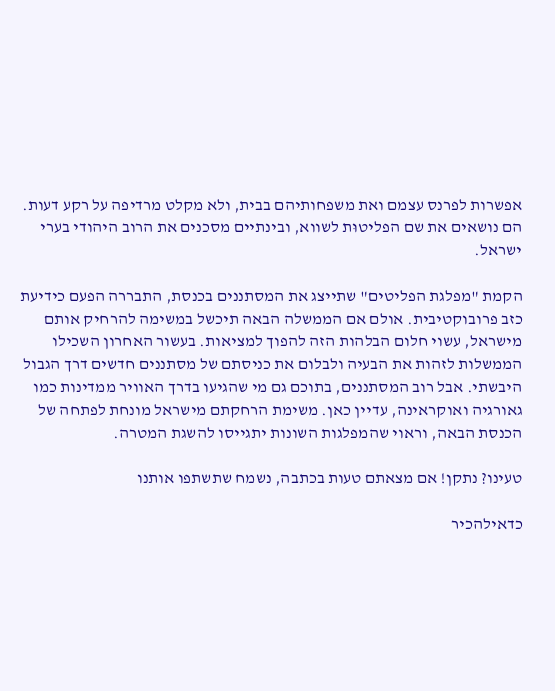אפשרות לפרנס עצמם ואת משפחותיהם בבית, ולא מקלט מרדיפה על רקע דעות. הם נושאים את שם הפליטוּת לשווא, ובינתיים מסכנים את הרוב היהודי בערי ישראל.

הקמת "מפלגת הפליטים" שתייצג את המסתננים בכנסת, התבררה הפעם כידיעת כזב פרובוקטיבית. אולם אם הממשלה הבאה תיכשל במשימה להרחיק אותם מישראל, עשוי חלום הבלהות הזה להפוך למציאות. בעשור האחרון השכילו הממשלות לזהות את הבעיה ולבלום את כניסתם של מסתננים חדשים דרך הגבול היבשתי. אבל רוב המסתננים, בתוכם גם מי שהגיעו בדרך האוויר ממדינות כמו גאורגיה ואוקראינה, עדיין כאן. משימת הרחקתם מישראל מונחת לפתחה של הכנסת הבאה, וראוי שהמפלגות השונות יתגייסו להשגת המטרה.

טעינו? נתקן! אם מצאתם טעות בכתבה, נשמח שתשתפו אותנו

כדאילהכיר